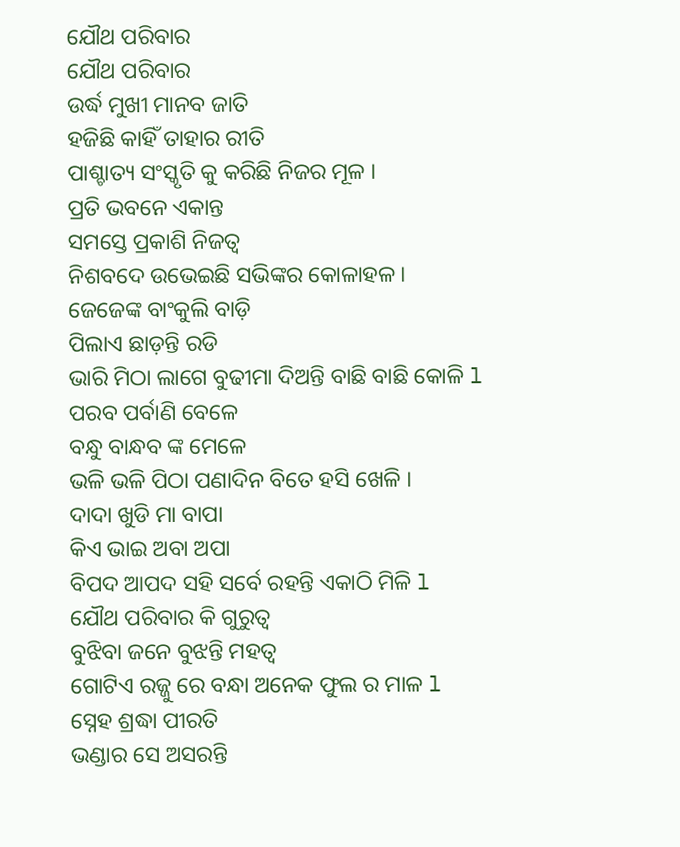ଯୌଥ ପରିବାର
ଯୌଥ ପରିବାର
ଉର୍ଦ୍ଧ ମୁଖୀ ମାନବ ଜାତି
ହଜିଛି କାହିଁ ତାହାର ରୀତି
ପାଶ୍ଚାତ୍ୟ ସଂସ୍କୃତି କୁ କରିଛି ନିଜର ମୂଳ ।
ପ୍ରତି ଭବନେ ଏକାନ୍ତ
ସମସ୍ତେ ପ୍ରକାଶି ନିଜତ୍ୱ
ନିଶବଦେ ଉଭେଇଛି ସଭିଙ୍କର କୋଳାହଳ ।
ଜେଜେଙ୍କ ବାଂକୁଲି ବାଡ଼ି
ପିଲାଏ ଛାଡ଼ନ୍ତି ରଡି
ଭାରି ମିଠା ଲାଗେ ବୁଢୀମା ଦିଅନ୍ତି ବାଛି ବାଛି କୋଳି l
ପରବ ପର୍ବାଣି ବେଳେ
ବନ୍ଧୁ ବାନ୍ଧବ ଙ୍କ ମେଳେ
ଭଳି ଭଳି ପିଠା ପଣାଦିନ ବିତେ ହସି ଖେଳି ।
ଦାଦା ଖୁଡି ମା ବାପା
କିଏ ଭାଇ ଅବା ଅପା
ବିପଦ ଆପଦ ସହି ସର୍ବେ ରହନ୍ତି ଏକାଠି ମିଳି l
ଯୌଥ ପରିବାର କି ଗୁରୁତ୍ୱ
ବୁଝିବା ଜନେ ବୁଝନ୍ତି ମହତ୍ୱ
ଗୋଟିଏ ରଜ୍ଜୁ ରେ ବନ୍ଧା ଅନେକ ଫୁଲ ର ମାଳ l
ସ୍ନେହ ଶ୍ରଦ୍ଧା ପୀରତି
ଭଣ୍ଡାର ସେ ଅସରନ୍ତି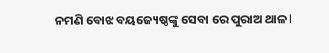ନମଣି ବୋଝ ବୟଜ୍ୟେଷ୍ଠଙ୍କୁ ସେବା ରେ ପୁରାଅ ଥାଳ l